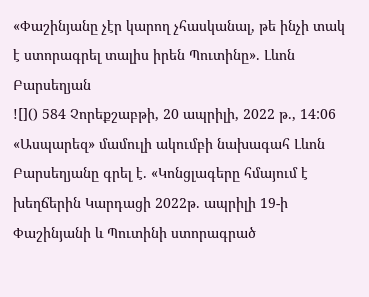«Փաշինյանը չէր կարող չհասկանալ, թե ինչի տակ է ստորագրել տալիս իրեն Պուտինը». Լևոն Բարսեղյան
![]() 584 Չորեքշաբթի, 20 ապրիլի, 2022 թ., 14:06 «Ասպարեզ» մամուլի ակումբի նախագահ Լևոն Բարսեղյանը գրել է. «Կոնցլագերը հմայում է խեղճերին Կարդացի 2022թ. ապրիլի 19-ի Փաշինյանի և Պուտինի ստորագրած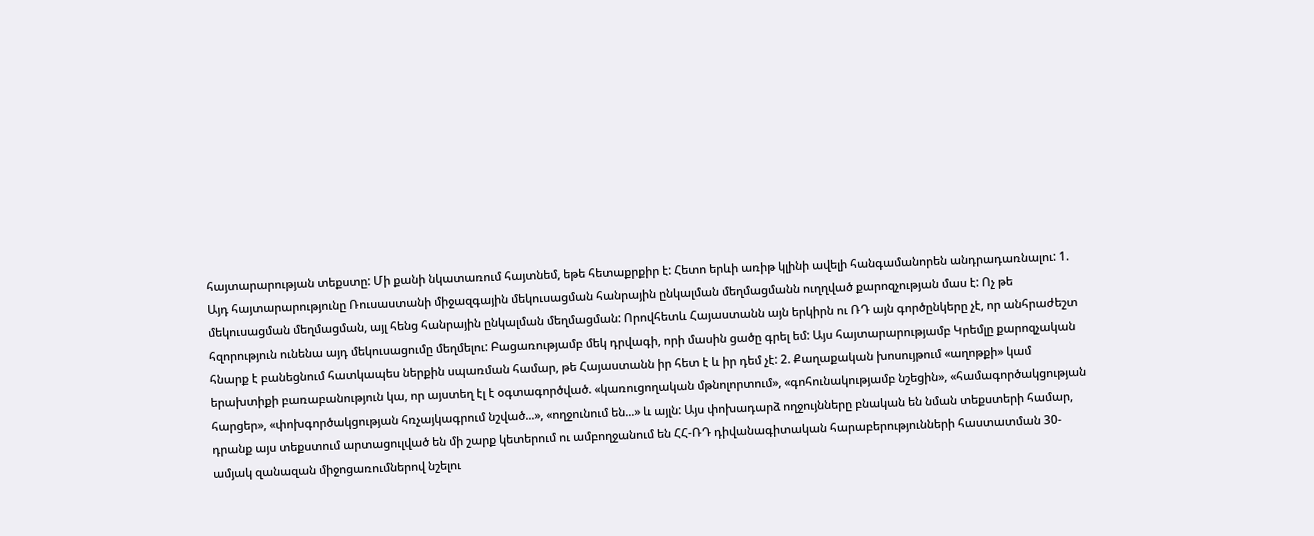հայտարարության տեքստը: Մի քանի նկատառում հայտնեմ, եթե հետաքրքիր է: Հետո երևի առիթ կլինի ավելի հանգամանորեն անդրադառնալու: 1. Այդ հայտարարությունը Ռուսաստանի միջազգային մեկուսացման հանրային ընկալման մեղմացմանն ուղղված քարոզչության մաս է: Ոչ թե մեկուսացման մեղմացման, այլ հենց հանրային ընկալման մեղմացման: Որովհետև Հայաստանն այն երկիրն ու ՌԴ այն գործընկերը չէ, որ անհրաժեշտ հզորություն ունենա այդ մեկուսացումը մեղմելու: Բացառությամբ մեկ դրվագի, որի մասին ցածը գրել եմ: Այս հայտարարությամբ Կրեմլը քարոզչական հնարք է բանեցնում հատկապես ներքին սպառման համար, թե Հայաստանն իր հետ է և իր դեմ չէ: 2. Քաղաքական խոսույթում «աղոթքի» կամ երախտիքի բառաբանություն կա, որ այստեղ էլ է օգտագործված. «կառուցողական մթնոլորտում», «գոհունակությամբ նշեցին», «համագործակցության հարցեր», «փոխգործակցության հռչայկագրում նշված...», «ողջունում են...» և այլն: Այս փոխադարձ ողջույնները բնական են նման տեքստերի համար, դրանք այս տեքստում արտացուլված են մի շարք կետերում ու ամբողջանում են ՀՀ-ՌԴ դիվանագիտական հարաբերությունների հաստատման 30-ամյակ զանազան միջոցառումներով նշելու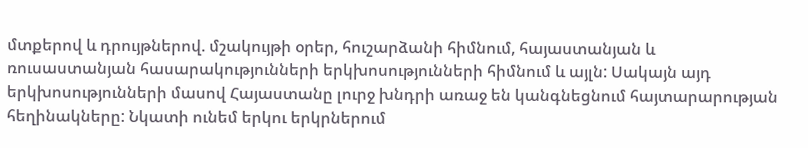մտքերով և դրույթներով. մշակույթի օրեր, հուշարձանի հիմնում, հայաստանյան և ռուսաստանյան հասարակությունների երկխոսությունների հիմնում և այլն: Սակայն այդ երկխոսությունների մասով Հայաստանը լուրջ խնդրի առաջ են կանգնեցնում հայտարարության հեղինակները: Նկատի ունեմ երկու երկրներում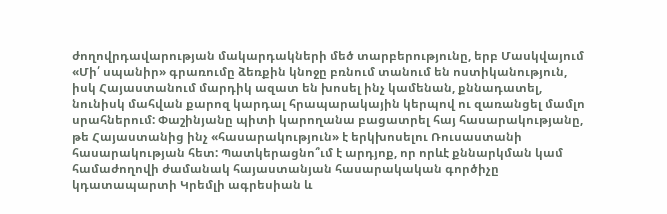ժողովրդավարության մակարդակների մեծ տարբերությունը, երբ Մասկվայում «Մի՛ սպանիր» գրառումը ձեռքին կնոջը բռնում տանում են ոստիկանություն, իսկ Հայաստանում մարդիկ ազատ են խոսել ինչ կամենան, քննադատել, նունիսկ մահվան քարոզ կարդալ հրապարակային կերպով ու զառանցել մամլո սրահներում: Փաշինյանը պիտի կարողանա բացատրել հայ հասարակությանը, թե Հայաստանից ինչ «հասարակություն» է երկխոսելու Ռուսաստանի հասարակության հետ: Պատկերացնո՞ւմ է արդյոք, որ որևէ քննարկման կամ համաժողովի ժամանակ հայաստանյան հասարակական գործիչը կդատապարտի Կրեմլի ագրեսիան և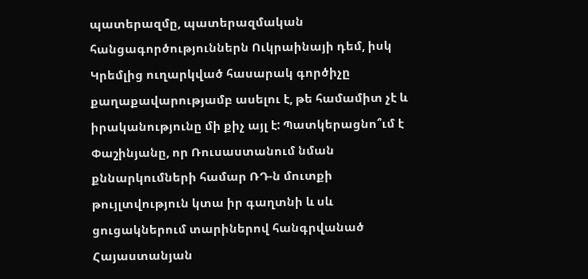պատերազմը, պատերազմական հանցագործություններն Ուկրաինայի դեմ, իսկ Կրեմլից ուղարկված հասարակ գործիչը քաղաքավարությամբ ասելու է, թե համամիտ չէ և իրականությունը մի քիչ այլ է: Պատկերացնո՞ւմ է Փաշինյանը, որ Ռուսաստանում նման քննարկումների համար ՌԴ-ն մուտքի թույլտվություն կտա իր գաղտնի և սև ցուցակներում տարիներով հանգրվանած Հայաստանյան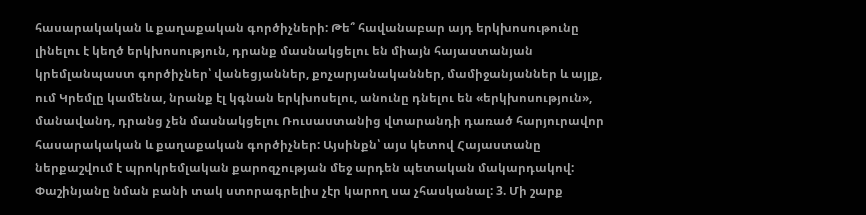հասարակական և քաղաքական գործիչների: Թե՞ հավանաբար այդ երկխոսութունը լինելու է կեղծ երկխոսություն, դրանք մասնակցելու են միայն հայաստանյան կրեմլանպաստ գործիչներ՝ վանեցյաններ, քոչարյանականներ, մամիջանյաններ և այլք, ում Կրեմլը կամենա, նրանք էլ կգնան երկխոսելու, անունը դնելու են «երկխոսություն», մանավանդ, դրանց չեն մասնակցելու Ռուսաստանից վտարանդի դառած հարյուրավոր հասարակական և քաղաքական գործիչներ: Այսինքն՝ այս կետով Հայաստանը ներքաշվում է պրոկրեմլական քարոզչության մեջ արդեն պետական մակարդակով: Փաշինյանը նման բանի տակ ստորագրելիս չէր կարող սա չհասկանալ: 3. Մի շարք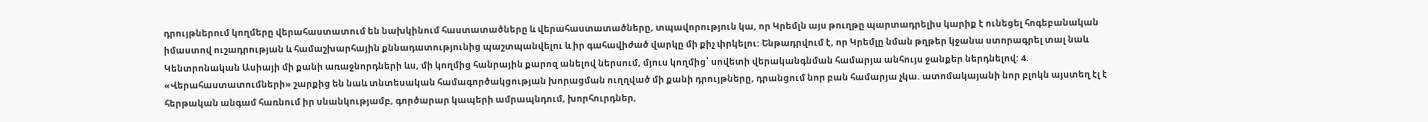դրույթներում կողմերը վերահաստատում են նախկինում հաստատածները և վերահաստատածները, տպավորություն կա, որ Կրեմլն այս թուղթը պարտադրելիս կարիք է ունեցել հոգեբանական իմաստով ուշադրության և համաշխարհային քննադատությունից պաշտպանվելու և իր գահավիժած վարկը մի քիչ փրկելու: Ենթադրվում է, որ Կրեմլը նման թղթեր կջանա ստորագրել տալ նաև Կենտրոնական Ասիայի մի քանի առաջնորդների ևս, մի կողմից հանրային քարոզ անելով ներսում, մյուս կողմից՝ սովետի վերականգնման համարյա անհույս ջանքեր ներդնելով: 4. «Վերահաստատումների» շարքից են նաև տնտեսական համագործակցության խորացման ուղղված մի քանի դրույթները, դրանցում նոր բան համարյա չկա. ատոմակայանի նոր բլոկն այստեղ էլ է հերթական անգամ հառնում իր սնանկությամբ, գործարար կապերի ամրապնդում, խորհուրդներ,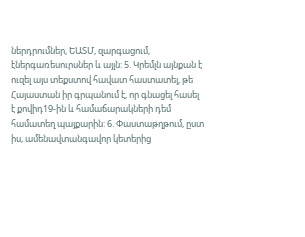ներդրումներ, ԵԱՏՄ, զարգացում, էներգառեսուրսներ և այլն: 5. Կրեմլն այնքան է ուզել այս տեքստով հավատ հաստատել, թե Հայաստան իր գրպանում է, որ գնացել հասել է քովիդ19-ին և համաճարակների դեմ համատեղ պայքարին: 6. Փաստաթղթում, ըստ իս, ամենավտանգավոր կետերից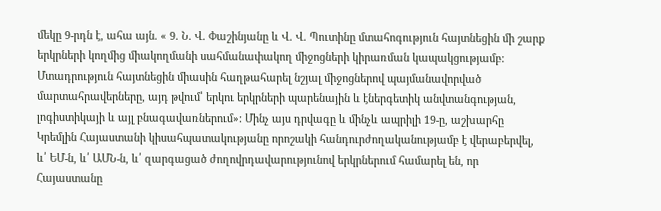մեկը 9-րդն է, ահա այն. « 9. Ն. Վ. Փաշինյանը և Վ. Վ. Պուտինը մտահոգություն հայտնեցին մի շարք երկրների կողմից միակողմանի սահմանափակող միջոցների կիրառման կապակցությամբ: Մտադրություն հայտնեցին միասին հաղթահարել նշյալ միջոցներով պայմանավորված մարտահրավերները, այդ թվում՝ երկու երկրների պարենային և էներգետիկ անվտանգության, լոգիստիկայի և այլ բնագավառներում»: Մինչ այս դրվագը և մինչև ապրիլի 19-ը, աշխարհը Կրեմլին Հայաստանի կիսահպատակությանը որոշակի հանդուրժողականությամբ է վերաբերվել, և՛ ԵՄ-ն, և՛ ԱՄՆ-ն, և՛ զարգացած ժողովրդավարությունով երկրներում համարել են, որ Հայաստանը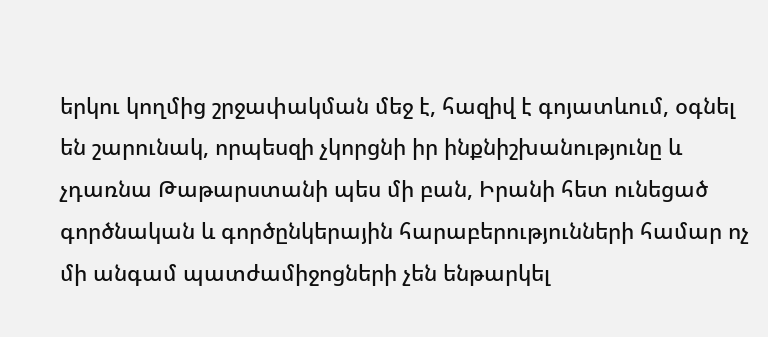երկու կողմից շրջափակման մեջ է, հազիվ է գոյատևում, օգնել են շարունակ, որպեսզի չկորցնի իր ինքնիշխանությունը և չդառնա Թաթարստանի պես մի բան, Իրանի հետ ունեցած գործնական և գործընկերային հարաբերությունների համար ոչ մի անգամ պատժամիջոցների չեն ենթարկել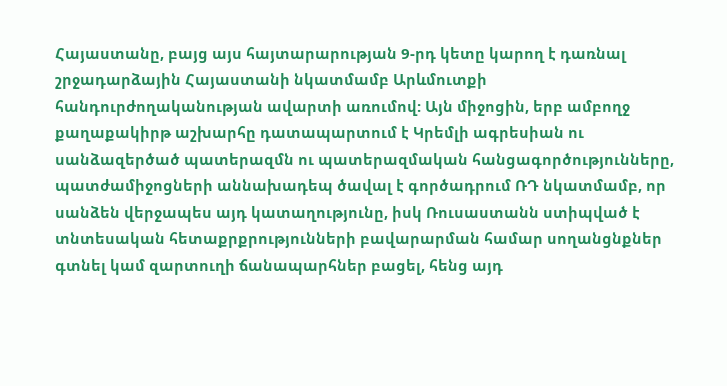Հայաստանը, բայց այս հայտարարության 9-րդ կետը կարող է դառնալ շրջադարձային Հայաստանի նկատմամբ Արևմուտքի հանդուրժողականության ավարտի առումով: Այն միջոցին, երբ ամբողջ քաղաքակիրթ աշխարհը դատապարտում է Կրեմլի ագրեսիան ու սանձազերծած պատերազմն ու պատերազմական հանցագործությունները, պատժամիջոցների աննախադեպ ծավալ է գործադրում ՌԴ նկատմամբ, որ սանձեն վերջապես այդ կատաղությունը, իսկ Ռուսաստանն ստիպված է տնտեսական հետաքրքրությունների բավարարման համար սողանցնքներ գտնել կամ զարտուղի ճանապարհներ բացել, հենց այդ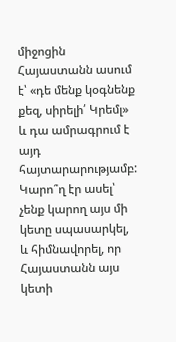միջոցին Հայաստանն ասում է՝ «դե մենք կօգնենք քեզ, սիրելի՛ Կրեմլ» և դա ամրագրում է այդ հայտարարությամբ: Կարո՞ղ էր ասել՝ չենք կարող այս մի կետը սպասարկել, և հիմնավորել, որ Հայաստանն այս կետի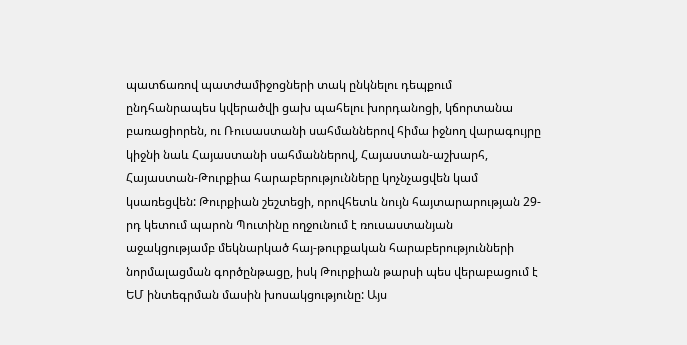պատճառով պատժամիջոցների տակ ընկնելու դեպքում ընդհանրապես կվերածվի ցախ պահելու խորդանոցի, կճորտանա բառացիորեն, ու Ռուսաստանի սահմաններով հիմա իջնող վարագույրը կիջնի նաև Հայաստանի սահմաններով, Հայաստան-աշխարհ, Հայաստան-Թուրքիա հարաբերությունները կոչնչացվեն կամ կսառեցվեն: Թուրքիան շեշտեցի, որովհետև նույն հայտարարության 29-րդ կետում պարոն Պուտինը ողջունում է ռուսաստանյան աջակցությամբ մեկնարկած հայ-թուրքական հարաբերությունների նորմալացման գործընթացը, իսկ Թուրքիան թարսի պես վերաբացում է ԵՄ ինտեգրման մասին խոսակցությունը: Այս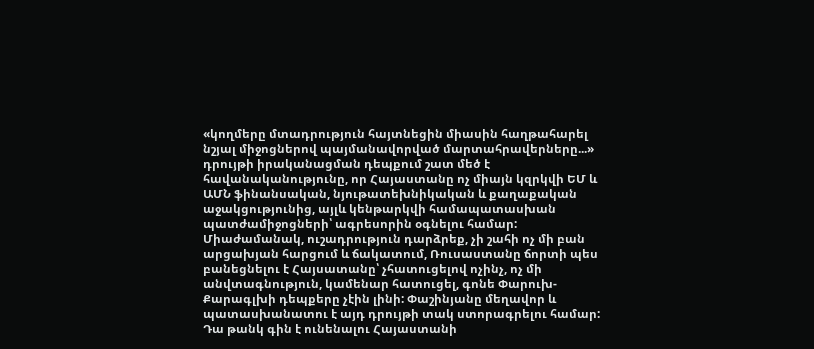«կողմերը մտադրություն հայտնեցին միասին հաղթահարել նշյալ միջոցներով պայմանավորված մարտահրավերները...» դրույթի իրականացման դեպքում շատ մեծ է հավանականությունը, որ Հայաստանը ոչ միայն կզրկվի ԵՄ և ԱՄՆ ֆինանսական, նյութատեխնիկական և քաղաքական աջակցությունից, այլև կենթարկվի համապատասխան պատժամիջոցների՝ ագրեսորին օգնելու համար: Միաժամանակ, ուշադրություն դարձրեք, չի շահի ոչ մի բան արցախյան հարցում և ճակատում, Ռուսաստանը ճորտի պես բանեցնելու է Հայսատանը՝ չհատուցելով ոչինչ, ոչ մի անվտագնություն, կամենար հատուցել, գոնե Փարուխ-Քարագլխի դեպքերը չէին լինի: Փաշինյանը մեղավոր և պատասխանատու է այդ դրույթի տակ ստորագրելու համար: Դա թանկ գին է ունենալու Հայաստանի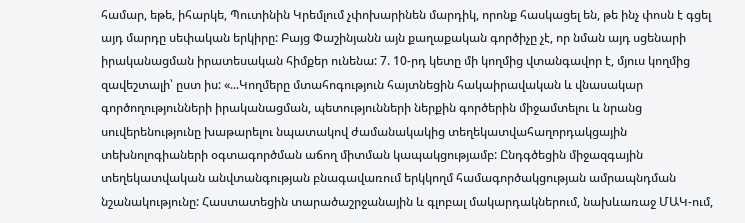համար, եթե, իհարկե, Պուտինին Կրեմլում չփոխարինեն մարդիկ, որոնք հասկացել են, թե ինչ փոսն է գցել այդ մարդը սեփական երկիրը: Բայց Փաշինյանն այն քաղաքական գործիչը չէ, որ նման այդ սցենարի իրականացման իրատեսական հիմքեր ունենա: 7. 10-րդ կետը մի կողմից վտանգավոր է, մյուս կողմից զավեշտալի՝ ըստ իս: «...Կողմերը մտահոգություն հայտնեցին հակաիրավական և վնասակար գործողությունների իրականացման, պետությունների ներքին գործերին միջամտելու և նրանց սուվերենությունը խաթարելու նպատակով ժամանակակից տեղեկատվահաղորդակցային տեխնոլոգիաների օգտագործման աճող միտման կապակցությամբ: Ընդգծեցին միջազգային տեղեկատվական անվտանգության բնագավառում երկկողմ համագործակցության ամրապնդման նշանակությունը: Հաստատեցին տարածաշրջանային և գլոբալ մակարդակներում, նախևառաջ ՄԱԿ-ում,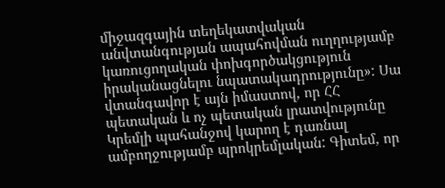միջազգային տեղեկատվական անվտանգության ապահովման ուղղությամբ կառուցողական փոխգործակցություն իրականացնելու նպատակադրությունը»: Սա վտանգավոր է այն իմաստով, որ ՀՀ պետական և ոչ պետական լրատվությունը Կրեմլի պահանջով կարող է դառնալ ամբողջությամբ պրոկրեմլական: Գիտեմ, որ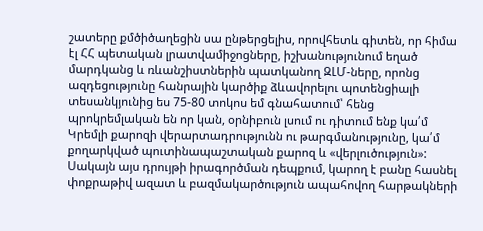շատերը քմծիծաղեցին սա ընթերցելիս, որովհետև գիտեն, որ հիմա էլ ՀՀ պետական լրատվամիջոցները, իշխանությունում եղած մարդկանց և ռևանշիստներին պատկանող ԶԼՄ-ները, որոնց ազդեցությունը հանրային կարծիք ձևավորելու պոտենցիալի տեսանկյունից ես 75-80 տոկոս եմ գնահատում՝ հենց պրոկրեմլական են որ կան, օրնիբուն լսում ու դիտում ենք կա՛մ Կրեմլի քարոզի վերարտադրությունն ու թարգմանությունը, կա՛մ քողարկված պուտինապաշտական քարոզ և «վերլուծություն»: Սակայն այս դրույթի իրագործման դեպքում, կարող է բանը հասնել փոքրաթիվ ազատ և բազմակարծություն ապահովող հարթակների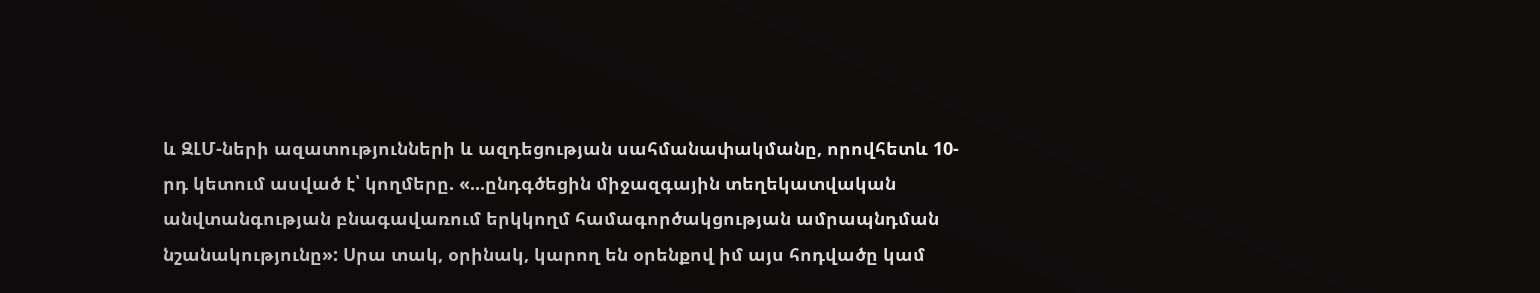և ԶԼՄ-ների ազատությունների և ազդեցության սահմանափակմանը, որովհետև 10-րդ կետում ասված է՝ կողմերը. «...ընդգծեցին միջազգային տեղեկատվական անվտանգության բնագավառում երկկողմ համագործակցության ամրապնդման նշանակությունը»: Սրա տակ, օրինակ, կարող են օրենքով իմ այս հոդվածը կամ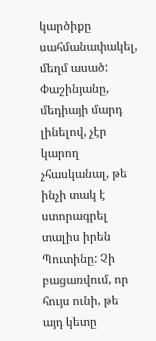կարծիքը սահմանափակել, մեղմ ասած: Փաշինյանը, մեդիայի մարդ լինելով, չէր կարող չհասկանալ, թե ինչի տակ է ստորագրել տալիս իրեն Պուտինը: Չի բացառվում, որ հույս ունի, թե այդ կետը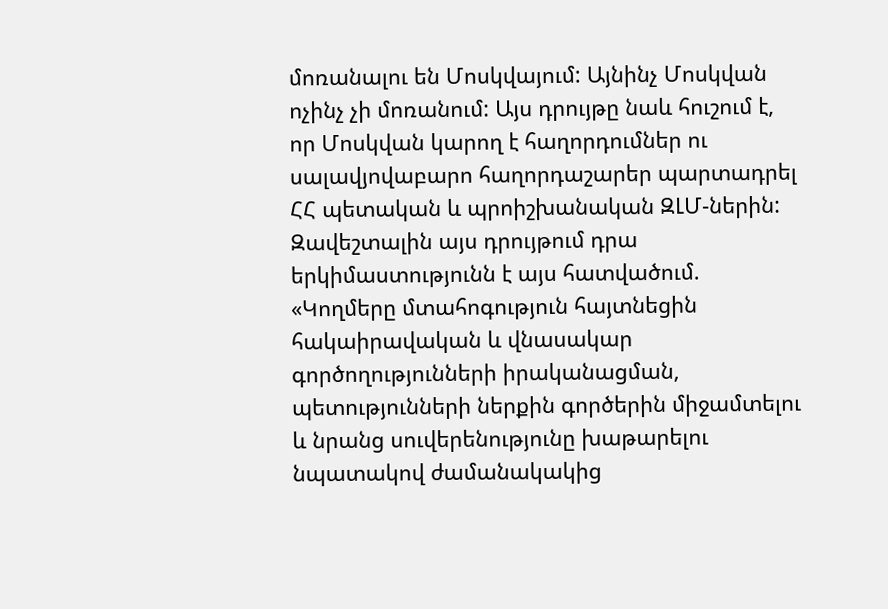մոռանալու են Մոսկվայում: Այնինչ Մոսկվան ոչինչ չի մոռանում: Այս դրույթը նաև հուշում է, որ Մոսկվան կարող է հաղորդումներ ու սալավյովաբարո հաղորդաշարեր պարտադրել ՀՀ պետական և պրոիշխանական ԶԼՄ-ներին: Զավեշտալին այս դրույթում դրա երկիմաստությունն է այս հատվածում. «Կողմերը մտահոգություն հայտնեցին հակաիրավական և վնասակար գործողությունների իրականացման, պետությունների ներքին գործերին միջամտելու և նրանց սուվերենությունը խաթարելու նպատակով ժամանակակից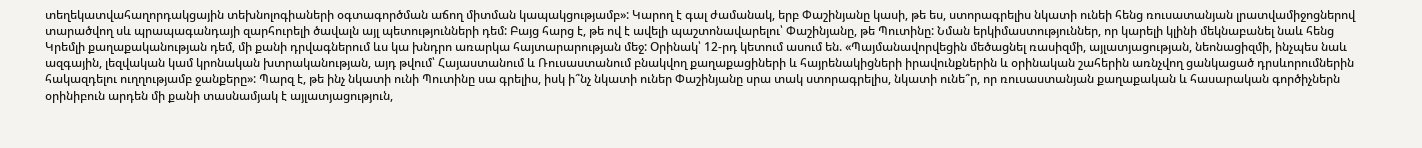տեղեկատվահաղորդակցային տեխնոլոգիաների օգտագործման աճող միտման կապակցությամբ»: Կարող է գալ ժամանակ, երբ Փաշինյանը կասի, թե ես, ստորագրելիս նկատի ունեի հենց ռուսատանյան լրատվամիջոցներով տարածվող սև պրապագանդայի զարհուրելի ծավալն այլ պետությունների դեմ: Բայց հարց է, թե ով է ավելի պաշտոնավարելու՝ Փաշինյանը, թե Պուտինը: Նման երկիմաստություններ, որ կարելի կլինի մեկնաբանել նաև հենց Կրեմլի քաղաքականության դեմ, մի քանի դրվագներում ևս կա խնդրո առարկա հայտարարության մեջ: Օրինակ՝ 12-րդ կետում ասում են. «Պայմանավորվեցին մեծացնել ռասիզմի, այլատյացության, նեոնացիզմի, ինչպես նաև ազգային, լեզվական կամ կրոնական խտրականության, այդ թվում՝ Հայաստանում և Ռուսաստանում բնակվող քաղաքացիների և հայրենակիցների իրավունքներին և օրինական շահերին առնչվող ցանկացած դրսևորումներին հակազդելու ուղղությամբ ջանքերը»: Պարզ է, թե ինչ նկատի ունի Պուտինը սա գրելիս, իսկ ի՞նչ նկատի ուներ Փաշինյանը սրա տակ ստորագրելիս, նկատի ունե՞ր, որ ռուսաստանյան քաղաքական և հասարական գործիչներն օրինիբուն արդեն մի քանի տասնամյակ է այլատյացություն,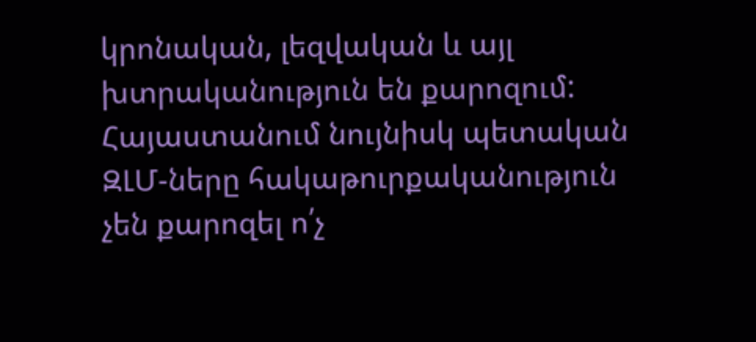կրոնական, լեզվական և այլ խտրականություն են քարոզում: Հայաստանում նույնիսկ պետական ԶԼՄ-ները հակաթուրքականություն չեն քարոզել ո՛չ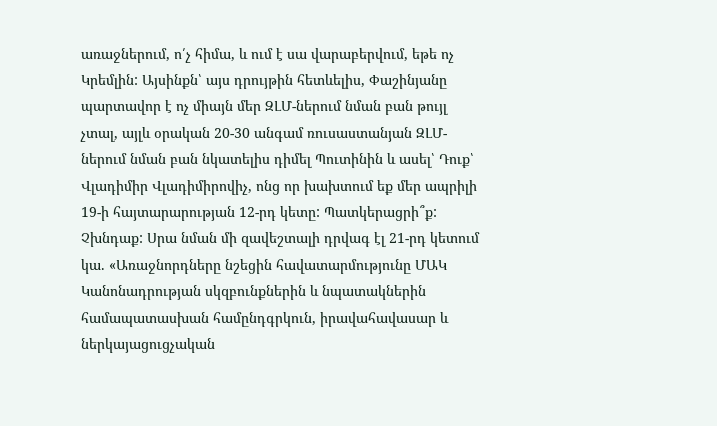առաջներում, ո՛չ հիմա, և ում է սա վարաբերվում, եթե ոչ Կրեմլին: Այսինքն՝ այս դրույթին հետևելիս, Փաշինյանը պարտավոր է ոչ միայն մեր ԶԼՄ-ներում նման բան թույլ չտալ, այլև օրական 20-30 անգամ ռուսաստանյան ԶԼՄ-ներում նման բան նկատելիս դիմել Պուտինին և ասել՝ Դուք՝ Վլադիմիր Վլադիմիրովիչ, ոնց որ խախտում եք մեր ապրիլի 19-ի հայտարարության 12-րդ կետը: Պատկերացրի՞ք: Չխնդաք: Սրա նման մի զավեշտալի դրվագ էլ 21-րդ կետում կա. «Առաջնորդները նշեցին հավատարմությունը ՄԱԿ Կանոնադրության սկզբունքներին և նպատակներին համապատասխան համընդգրկուն, իրավահավասար և ներկայացուցչական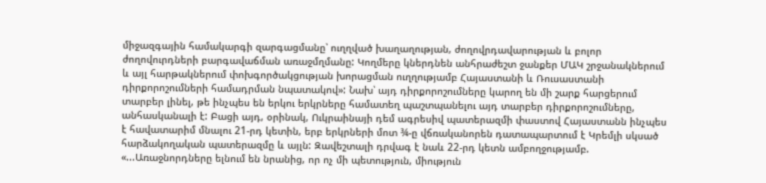միջազգային համակարգի զարգացմանը՝ ուղղված խաղաղության, ժողովրդավարության և բոլոր ժողովուրդների բարգավաճման առաջմղմանը: Կողմերը կներդնեն անհրաժեշտ ջանքեր ՄԱԿ շրջանակներում և այլ հարթակներում փոխգործակցության խորացման ուղղությամբ Հայաստանի և Ռուսաստանի դիրքորոշումների համադրման նպատակով»: Նախ՝ այդ դիրքորոշումները կարող են մի շարք հարցերում տարբեր լինել, թե ինչպես են երկու երկրները համատեղ պաշտպանելու այդ տարբեր դիրքորոշումները, անհասկանալի է: Բացի այդ, օրինակ, Ուկրաինայի դեմ ագրեսիվ պատերազմի փաստով Հայաստանն ինչպես է հավատարիմ մնալու 21-րդ կետին, երբ երկրների մոտ ¾-ը վճռականորեն դատապարտում է Կրեմլի սկսած հարձակողական պատերազմը և այլն: Զավեշտալի դրվագ է նաև 22-րդ կետն ամբողջությամբ. «...Առաջնորդները ելնում են նրանից, որ ոչ մի պետություն, միություն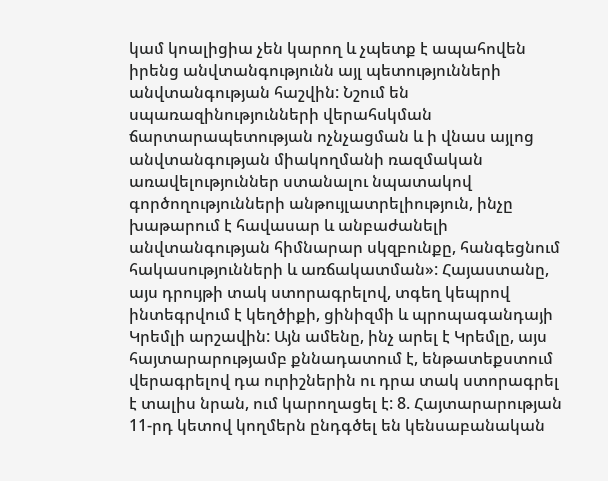կամ կոալիցիա չեն կարող և չպետք է ապահովեն իրենց անվտանգությունն այլ պետությունների անվտանգության հաշվին: Նշում են սպառազինությունների վերահսկման ճարտարապետության ոչնչացման և ի վնաս այլոց անվտանգության միակողմանի ռազմական առավելություններ ստանալու նպատակով գործողությունների անթույլատրելիություն, ինչը խաթարում է հավասար և անբաժանելի անվտանգության հիմնարար սկզբունքը, հանգեցնում հակասությունների և առճակատման»: Հայաստանը, այս դրույթի տակ ստորագրելով, տգեղ կեպրով ինտեգրվում է կեղծիքի, ցինիզմի և պրոպագանդայի Կրեմլի արշավին: Այն ամենը, ինչ արել է Կրեմլը, այս հայտարարությամբ քննադատում է, ենթատեքստում վերագրելով դա ուրիշներին ու դրա տակ ստորագրել է տալիս նրան, ում կարողացել է: 8. Հայտարարության 11-րդ կետով կողմերն ընդգծել են կենսաբանական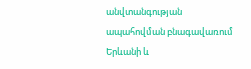անվտանգության ապահովման բնագավառում Երևանի և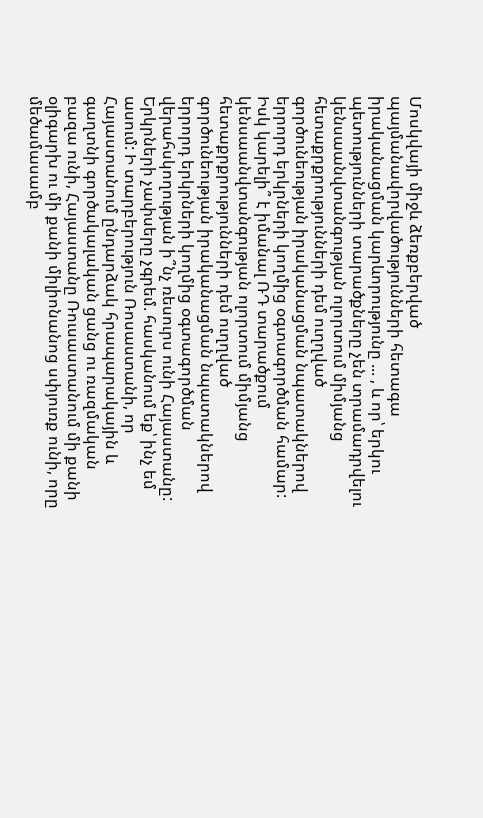Մոսկվայի միջև ձեռքբերված պայմանավորվածությունների հետագա իրականացման կարևորությունը ... , և որ՝ երկու պետությունների տարածքները չեն տրամադրվելու կենսաանվտանգության ոլորտում միմյանց հետաքրքրությունների դեմ ուղղված գործունեության իրականացման նպատակներով երրորդ երկրների կողմից օգտագործման համար: Իսկ կարելի՞ է իմանալ ՌԴ տարածքում կենսաանվտանգության ոլորտում միմյանց հետաքրքրությունների դեմ ուղղված գործունեության իրականացման նպատակներով երրորդ երկրների կողմից օգտագործման վերահսկողության ի՞նչ ռեսուրս ունի Հայաստանը: Երկրների չափսերը չգրեմ. հասկանում եք՝ ինչ եմ ասում: Ի տարբերություն Ռոսաստանի, որ Հայաստանում ընդարձակ հրապարակային և գաղտնի գործակալական ցանց ու ռազմական բազա ունի, Հայաստանը Ռուսաստանում մի քանի օլիգարխ ու մի քանի միլիոնանոց սփյուռք ունի, որը մեծամասամբ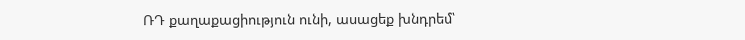ՌԴ քաղաքացիություն ունի, ասացեք խնդրեմ՝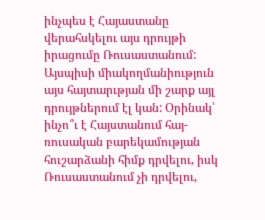ինչպես է Հայաստանը վերահսկելու այս դրույթի իրացումը Ռուսաստանում: Այսպիսի միակողմանիություն այս հայտարւթյան մի շարք այլ դրույթներում էլ կան: Օրինակ՝ ինչո՞ւ է Հայստանում հայ-ռուսական բարեկամության հուշարձանի հիմք դրվելու, իսկ Ռուսաստանում չի դրվելու,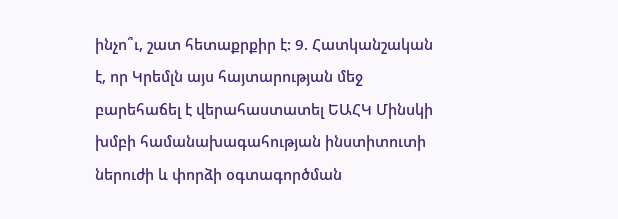ինչո՞ւ, շատ հետաքրքիր է: 9. Հատկանշական է, որ Կրեմլն այս հայտարության մեջ բարեհաճել է վերահաստատել ԵԱՀԿ Մինսկի խմբի համանախագահության ինստիտուտի ներուժի և փորձի օգտագործման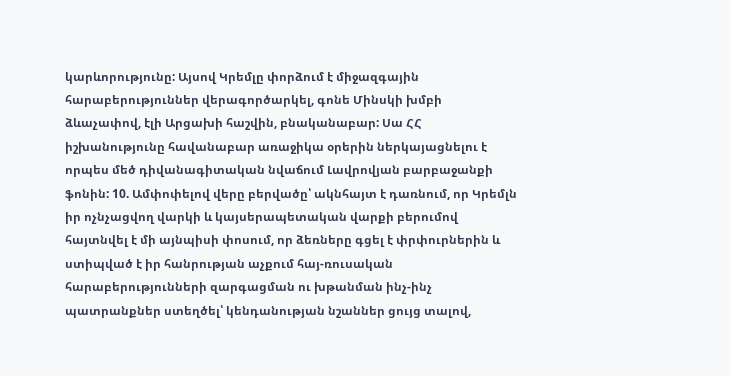կարևորությունը: Այսով Կրեմլը փորձում է միջազգային հարաբերություններ վերագործարկել, գոնե Մինսկի խմբի ձևաչափով, էլի Արցախի հաշվին, բնականաբար: Սա ՀՀ իշխանությունը հավանաբար առաջիկա օրերին ներկայացնելու է որպես մեծ դիվանագիտական նվաճում Լավրովյան բարբաջանքի ֆոնին: 10. Ամփոփելով վերը բերվածը՝ ակնհայտ է դառնում, որ Կրեմլն իր ոչնչացվող վարկի և կայսերապետական վարքի բերումով հայտնվել է մի այնպիսի փոսում, որ ձեռները գցել է փրփուրներին և ստիպված է իր հանրության աչքում հայ-ռուսական հարաբերությունների զարգացման ու խթանման ինչ-ինչ պատրանքներ ստեղծել՝ կենդանության նշաններ ցույց տալով,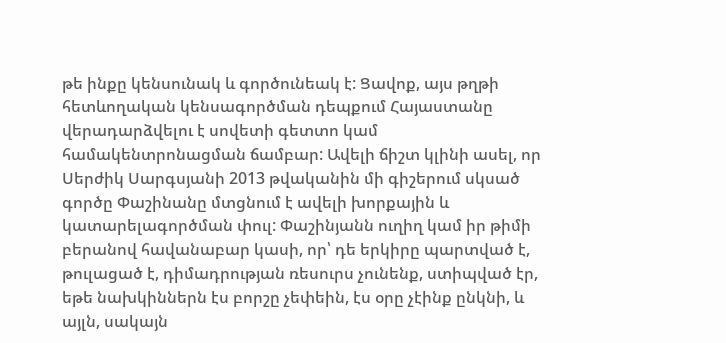թե ինքը կենսունակ և գործունեակ է: Ցավոք, այս թղթի հետևողական կենսագործման դեպքում Հայաստանը վերադարձվելու է սովետի գետտո կամ համակենտրոնացման ճամբար: Ավելի ճիշտ կլինի ասել, որ Սերժիկ Սարգսյանի 2013 թվականին մի գիշերում սկսած գործը Փաշինանը մտցնում է ավելի խորքային և կատարելագործման փուլ: Փաշինյանն ուղիղ կամ իր թիմի բերանով հավանաբար կասի, որ՝ դե երկիրը պարտված է, թուլացած է, դիմադրության ռեսուրս չունենք, ստիպված էր, եթե նախկիններն էս բորշը չեփեին, էս օրը չէինք ընկնի, և այլն, սակայն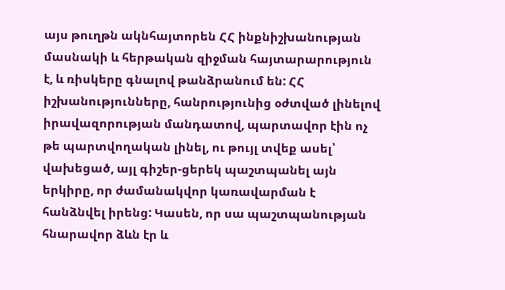այս թուղթն ակնհայտորեն ՀՀ ինքնիշխանության մասնակի և հերթական զիջման հայտարարություն է, և ռիսկերը գնալով թանձրանում են: ՀՀ իշխանությունները, հանրությունից օժտված լինելով իրավազորության մանդատով, պարտավոր էին ոչ թե պարտվողական լինել, ու թույլ տվեք ասել՝ վախեցած, այլ գիշեր-ցերեկ պաշտպանել այն երկիրը, որ ժամանակվոր կառավարման է հանձնվել իրենց: Կասեն, որ սա պաշտպանության հնարավոր ձևն էր և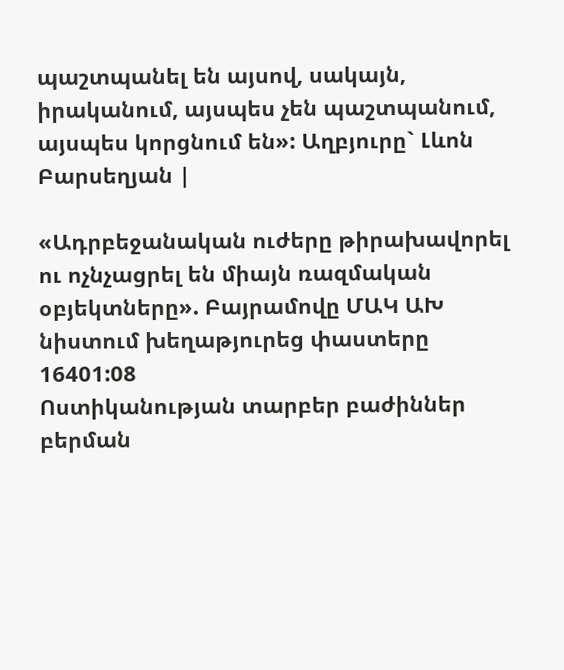պաշտպանել են այսով, սակայն, իրականում, այսպես չեն պաշտպանում, այսպես կորցնում են»: Աղբյուրը` Լևոն Բարսեղյան |

«Ադրբեջանական ուժերը թիրախավորել ու ոչնչացրել են միայն ռազմական օբյեկտները». Բայրամովը ՄԱԿ ԱԽ նիստում խեղաթյուրեց փաստերը
16401:08
Ոստիկանության տարբեր բաժիններ բերման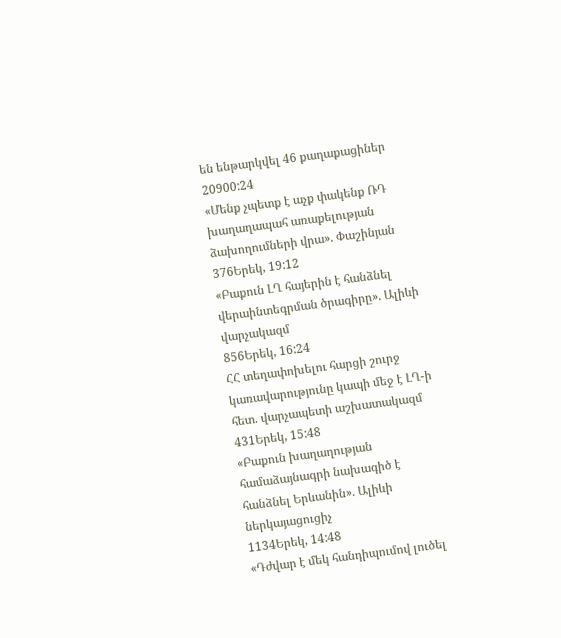են ենթարկվել 46 քաղաքացիներ
20900:24
«Մենք չպետք է աչք փակենք ՌԴ խաղաղապահ առաքելության ձախողումների վրա». Փաշինյան
376Երեկ, 19:12
«Բաքուն ԼՂ հայերին է հանձնել վերաինտեգրման ծրագիրը». Ալիևի վարչակազմ
856Երեկ, 16:24
ՀՀ տեղափոխելու հարցի շուրջ կառավարությունը կապի մեջ է ԼՂ-ի հետ. վարչապետի աշխատակազմ
431Երեկ, 15:48
«Բաքուն խաղաղության համաձայնագրի նախագիծ է հանձնել Երևանին». Ալիևի ներկայացուցիչ
1134Երեկ, 14:48
«Դժվար է մեկ հանդիպումով լուծել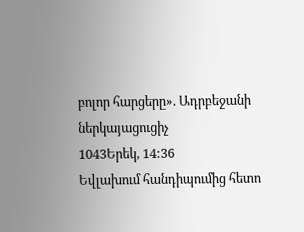բոլոր հարցերը». Ադրբեջանի ներկայացուցիչ
1043Երեկ, 14:36
Եվլախում հանդիպումից հետո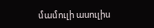մամուլի ասուլիս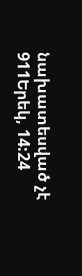նախատեսված չէ
911Երեկ, 14:24